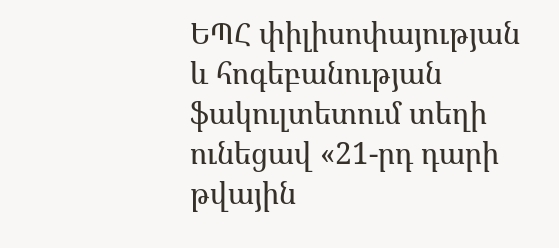ԵՊՀ փիլիսոփայության և հոգեբանության ֆակուլտետում տեղի ունեցավ «21-րդ դարի թվային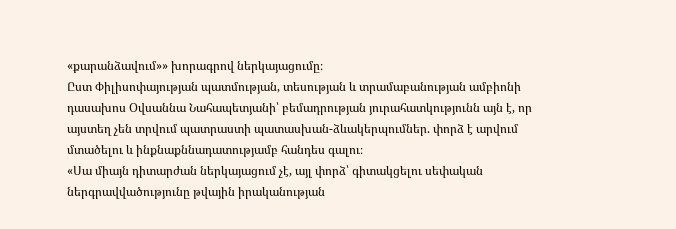«քարանձավում»» խորագրով ներկայացումը։
Ըստ Փիլիսոփայության պատմության, տեսության և տրամաբանության ամբիոնի դասախոս Օվսաննա Նահապետյանի՝ բեմադրության յուրահատկությունն այն է, որ այստեղ չեն տրվում պատրաստի պատասխան-ձևակերպումներ. փորձ է արվում մտածելու և ինքնաքննադատությամբ հանդես գալու։
«Սա միայն դիտարժան ներկայացում չէ, այլ փորձ՝ գիտակցելու սեփական ներգրավվածությունը թվային իրականության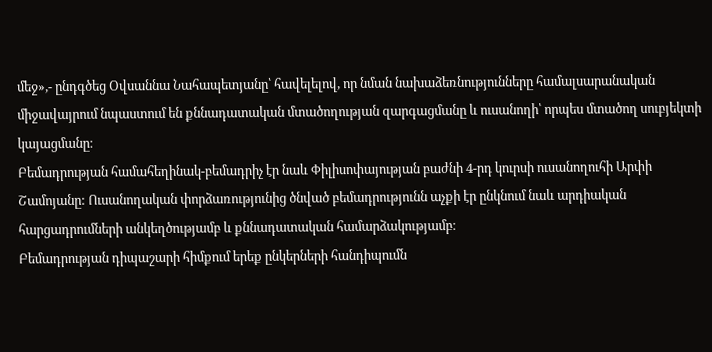մեջ»,- ընդգծեց Օվսաննա Նահապետյանը՝ հավելելով, որ նման նախաձեռնությունները համալսարանական միջավայրում նպաստում են քննադատական մտածողության զարգացմանը և ուսանողի՝ որպես մտածող սուբյեկտի կայացմանը։
Բեմադրության համահեղինակ-բեմադրիչ էր նաև Փիլիսոփայության բաժնի 4-րդ կուրսի ուսանողուհի Արփի Շամոյանը: Ուսանողական փորձառությունից ծնված բեմադրությունն աչքի էր ընկնում նաև արդիական հարցադրումների անկեղծությամբ և քննադատական համարձակությամբ։
Բեմադրության դիպաշարի հիմքում երեք ընկերների հանդիպումն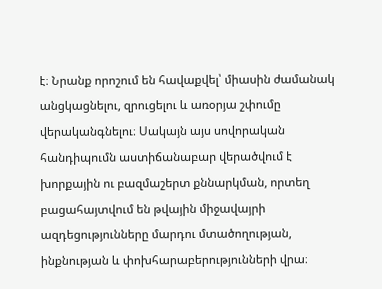է։ Նրանք որոշում են հավաքվել՝ միասին ժամանակ անցկացնելու, զրուցելու և առօրյա շփումը վերականգնելու։ Սակայն այս սովորական հանդիպումն աստիճանաբար վերածվում է խորքային ու բազմաշերտ քննարկման, որտեղ բացահայտվում են թվային միջավայրի ազդեցությունները մարդու մտածողության, ինքնության և փոխհարաբերությունների վրա։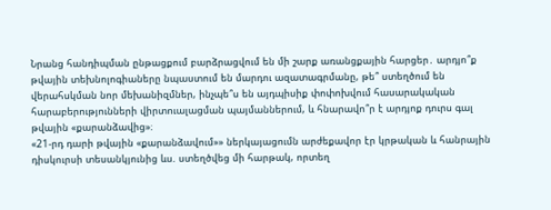Նրանց հանդիպման ընթացքում բարձրացվում են մի շարք առանցքային հարցեր․ արդյո՞ք թվային տեխնոլոգիաները նպաստում են մարդու ազատագրմանը, թե՞ ստեղծում են վերահսկման նոր մեխանիզմներ, ինչպե՞ս են այդպիսիք փոփոխվում հասարակական հարաբերությունների վիրտուալացման պայմաններում, և հնարավո՞ր է արդյոք դուրս գալ թվային «քարանձավից»։
«21-րդ դարի թվային «քարանձավում»» ներկայացումն արժեքավոր էր կրթական և հանրային դիսկուրսի տեսանկյունից ևս. ստեղծվեց մի հարթակ, որտեղ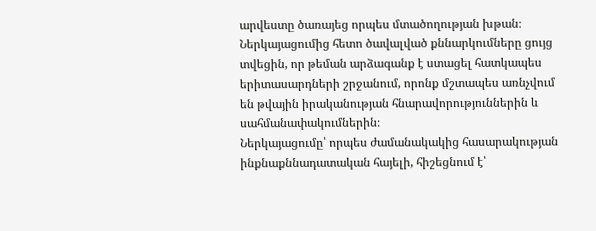արվեստը ծառայեց որպես մտածողության խթան։ Ներկայացումից հետո ծավալված քննարկումները ցույց տվեցին, որ թեման արձագանք է ստացել հատկապես երիտասարդների շրջանում, որոնք մշտապես առնչվում են թվային իրականության հնարավորություններին և սահմանափակումներին։
Ներկայացումը՝ որպես ժամանակակից հասարակության ինքնաքննադատական հայելի, հիշեցնում է՝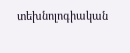տեխնոլոգիական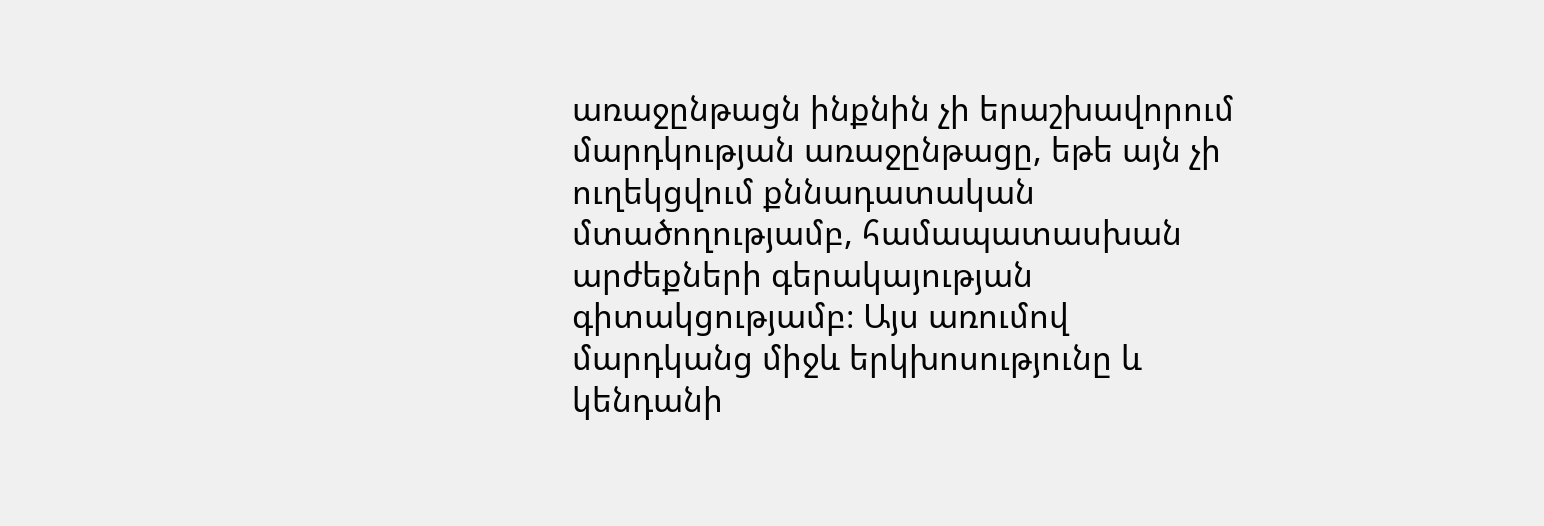առաջընթացն ինքնին չի երաշխավորում մարդկության առաջընթացը, եթե այն չի ուղեկցվում քննադատական մտածողությամբ, համապատասխան արժեքների գերակայության գիտակցությամբ։ Այս առումով մարդկանց միջև երկխոսությունը և կենդանի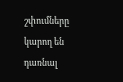շփումները կարող են դառնալ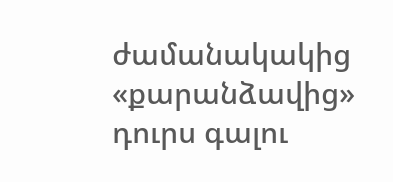ժամանակակից «քարանձավից» դուրս գալու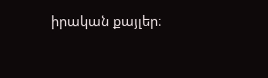իրական քայլեր։